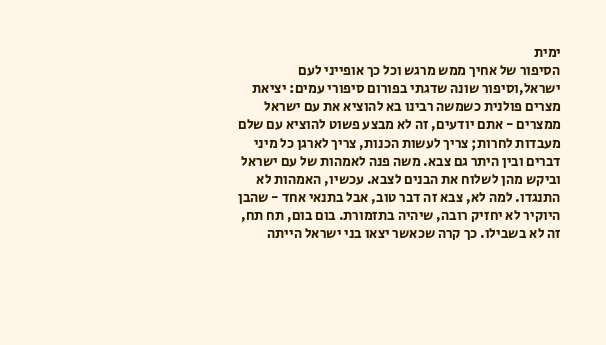ימית
הסיפור של אחיך ממש מרגש וכל כך אופייני לעם ישראל,וסיפור שונה שדגתי בפורום סיפורי עמים: יציאת מצרים פולנית כשמשה רבינו בא להוציא את עם ישראל ממצרים - אתם יודעים, זה לא מבצע פשוט להוציא עם שלם מעבדות לחרות; צריך לעשות הכנות, צריך לארגן כל מיני דברים ובין היתר גם צבא. משה פנה לאמהות של עם ישראל וביקש מהן לשלוח את הבנים לצבא. עכשיו, האמהות לא התנגדו. למה לא, צבא זה דבר טוב, אבל בתנאי אחד - שהבן היוקיר לא יחזיק רובה, שיהיה בתזמורת. בום בום, תח תח, זה לא בשבילו. כך קרה שכאשר יצאו בני ישראל הייתה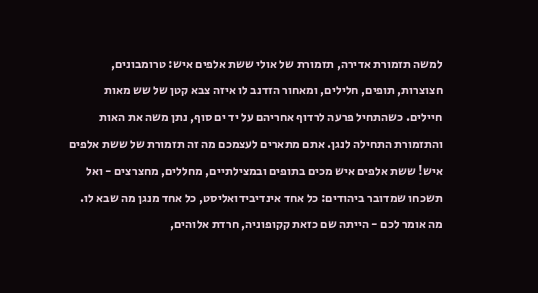למשה תזמורת אדירה, תזמורת של אולי ששת אלפים איש: טרומבונים, חצוצרות, תופים, חלילים, ומאחור הזדנב לו איזה צבא קטן של שש מאות חיילים. כשהתחיל פרעה לרדוף אחריהם על יד ים סוף, נתן משה את האות והתזמורת התחילה לנגן. אתם מתארים לעצמכם מה זה תזמורת של ששת אלפים איש! ששת אלפים איש מכים בתופים ובמצילתיים, מחללים, מחצרצים - ואל תשכחו שמדובר ביהודים: כל אחד אינדיבידואליסט, כל אחד מנגן מה שבא לו. מה אומר לכם - הייתה שם כזאת קקופוניה, חרדת אלוהים,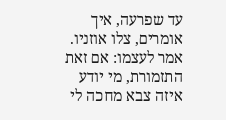עד שפרעה, איך אומרים, צלו אוזניו. אמר לעצמו: אם זאת התזמורת, מי יודע איזה צבא מחכה לי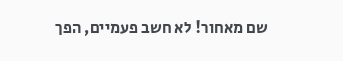שם מאחור! לא חשב פעמיים, הפך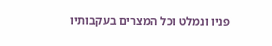פניו ונמלט וכל המצרים בעקבותיו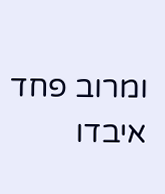ומרוב פחד איבדו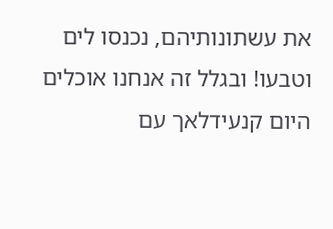את עשתונותיהם, נכנסו לים וטבעו! ובגלל זה אנחנו אוכלים היום קנעידלאך עם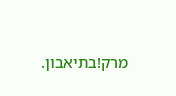מרק!בתיאבון.